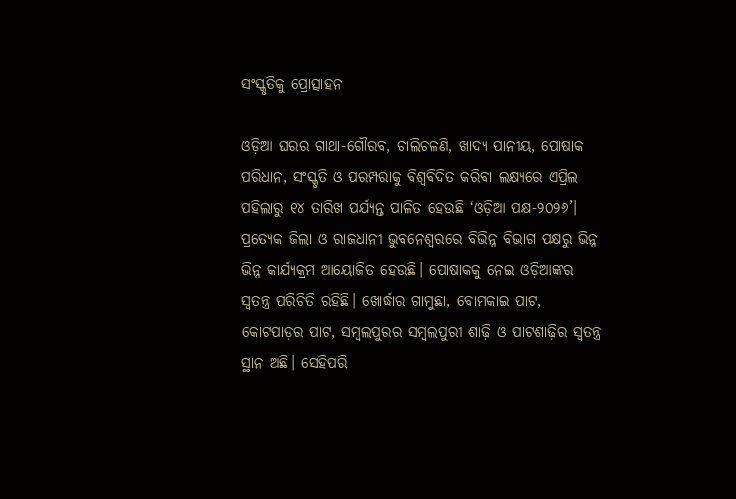ସଂସ୍କୃତିକୁ ପ୍ରୋତ୍ସାହନ

ଓଡ଼ିଆ ଘରର ଗାଥା-ଗୌରବ, ଚାଲିଚଳଣି, ଖାଦ୍ୟ ପାନୀୟ, ପୋଷାକ ପରିଧାନ, ସଂସ୍କୃତି ଓ ପରମ୍ପରାକୁ ବିଶ୍ୱବିଦିତ କରିବା ଲକ୍ଷ୍ୟରେ ଏପ୍ରିଲ ପହିଲାରୁ ୧୪ ତାରିଖ ପର୍ଯ୍ୟନ୍ତ ପାଳିତ ହେଉଛି ‘ଓଡ଼ିଆ ପକ୍ଷ-୨୦୨୬’। ପ୍ରତ୍ୟେକ ଜିଲା ଓ ରାଜଧାନୀ ଭୁବନେଶ୍ୱରରେ ବିଭିନ୍ନ ବିଭାଗ ପକ୍ଷରୁ ଭିନ୍ନ ଭିନ୍ନ କାର୍ଯ୍ୟକ୍ରମ ଆୟୋଜିତ ହେଉଛି। ପୋଷାକକୁ ନେଇ ଓଡ଼ିଆଙ୍କର ସ୍ବତନ୍ତ୍ର ପରିଚିତି ରହିଛି। ଖୋର୍ଦ୍ଧାର ଗାମୁଛା, ବୋମକାଇ ପାଟ, କୋଟପାଡ଼ର ପାଟ, ସମ୍ବଲପୁରର ସମ୍ବଲପୁରୀ ଶାଢ଼ି ଓ ପାଟଶାଢ଼ିର ସ୍ବତନ୍ତ୍ର ସ୍ଥାନ ଅଛି। ସେହିପରି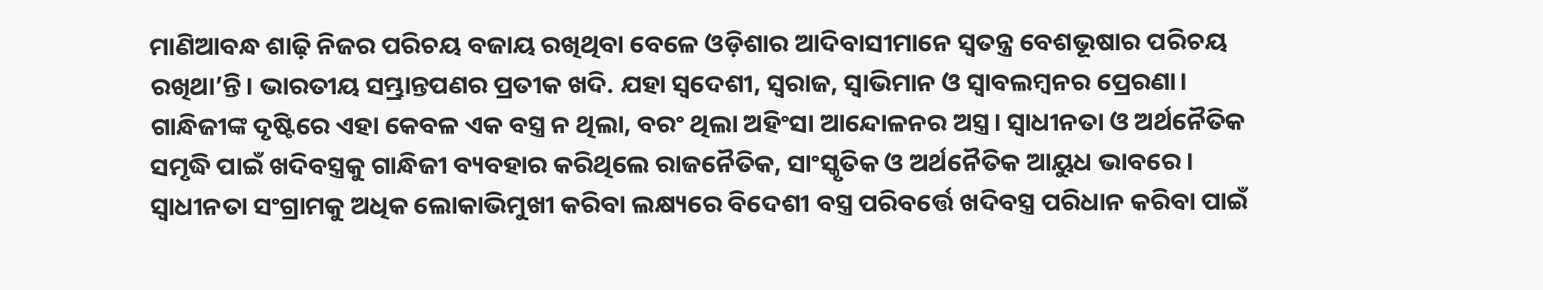ମାଣିଆବନ୍ଧ ଶାଢ଼ି ନିଜର ପରିଚୟ ବଜାୟ ରଖିଥିବା ବେଳେ ଓଡ଼ିଶାର ଆଦିବାସୀମାନେ ସ୍ବତନ୍ତ୍ର ବେଶଭୂଷାର ପରିଚୟ ରଖିଥା’ନ୍ତି। ଭାରତୀୟ ସମ୍ଭ୍ରାନ୍ତପଣର ପ୍ରତୀକ ଖଦି. ଯହା ସ୍ବଦେଶୀ, ସ୍ବରାଜ, ସ୍ବାଭିମାନ ଓ ସ୍ବାବଲମ୍ବନର ପ୍ରେରଣା। ଗାନ୍ଧିଜୀଙ୍କ ଦୃଷ୍ଟିରେ ଏହା କେବଳ ଏକ ବସ୍ତ୍ର ନ ଥିଲା, ବରଂ ଥିଲା ଅହିଂସା ଆନ୍ଦୋଳନର ଅସ୍ତ୍ର। ସ୍ବାଧୀନତା ଓ ଅର୍ଥନୈତିକ ସମୃଦ୍ଧି ପାଇଁ ଖଦିବସ୍ତ୍ରକୁ ଗାନ୍ଧିଜୀ ବ୍ୟବହାର କରିଥିଲେ ରାଜନୈତିକ, ସାଂସ୍କୃତିକ ଓ ଅର୍ଥନୈତିକ ଆୟୁଧ ଭାବରେ। ସ୍ବାଧୀନତା ସଂଗ୍ରାମକୁ ଅଧିକ ଲୋକାଭିମୁଖୀ କରିବା ଲକ୍ଷ୍ୟରେ ବିଦେଶୀ ବସ୍ତ୍ର ପରିବର୍ତ୍ତେ ଖଦିବସ୍ତ୍ର ପରିଧାନ କରିବା ପାଇଁ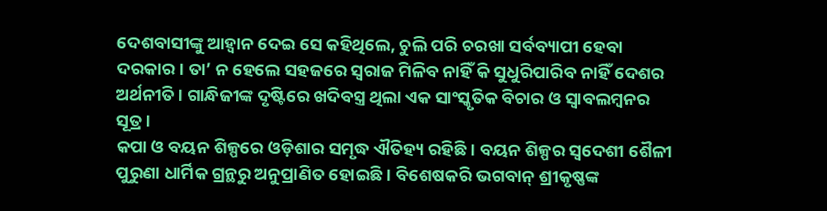ଦେଶବାସୀଙ୍କୁ ଆହ୍ବାନ ଦେଇ ସେ କହିଥିଲେ, ଚୁଲି ପରି ଚରଖା ସର୍ବବ୍ୟାପୀ ହେବା ଦରକାର। ତା’ ନ ହେଲେ ସହଜରେ ସ୍ବରାଜ ମିଳିବ ନାହିଁ କି ସୁଧୁରିପାରିବ ନାହିଁ ଦେଶର ଅର୍ଥନୀତି। ଗାନ୍ଧିଜୀଙ୍କ ଦୃଷ୍ଟିରେ ଖଦିବସ୍ତ୍ର ଥିଲା ଏକ ସାଂସ୍କୃତିକ ବିଚାର ଓ ସ୍ବାବଲମ୍ବନର ସୂତ୍ର।
କପା ଓ ବୟନ ଶିଳ୍ପରେ ଓଡ଼ିଶାର ସମୃଦ୍ଧ ଐତିହ୍ୟ ରହିଛି। ବୟନ ଶିଳ୍ପର ସ୍ବଦେଶୀ ଶୈଳୀ ପୁରୁଣା ଧାର୍ମିକ ଗ୍ରନ୍ଥରୁ ଅନୁପ୍ରାଣିତ ହୋଇଛି। ବିଶେଷକରି ଭଗବାନ୍‌ ଶ୍ରୀକୃଷ୍ଣଙ୍କ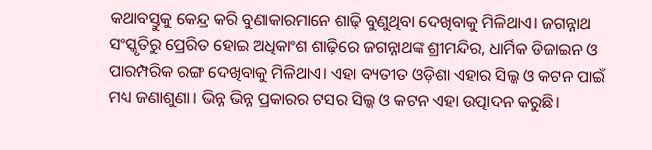କଥାବସ୍ତୁକୁ କେନ୍ଦ୍ର କରି ବୁଣାକାରମାନେ ଶାଢ଼ି ବୁଣୁଥିବା ଦେଖିବାକୁ ମିଳିଥାଏ। ଜଗନ୍ନାଥ ସଂସ୍କୃତିରୁ ପ୍ରେରିତ ହୋଇ ଅଧିକାଂଶ ଶାଢ଼ିରେ ଜଗନ୍ନାଥଙ୍କ ଶ୍ରୀମନ୍ଦିର, ଧାର୍ମିକ ଡିଜାଇନ ଓ ପାରମ୍ପରିକ ରଙ୍ଗ ଦେଖିବାକୁ ମିଳିଥାଏ। ଏହା ବ୍ୟତୀତ ଓଡ଼ିଶା ଏହାର ସିଲ୍କ ଓ କଟନ ପାଇଁ ମଧ୍ୟ ଜଣାଶୁଣା। ଭିନ୍ନ ଭିନ୍ନ ପ୍ରକାରର ଟସର ସିଲ୍କ ଓ କଟନ ଏହା ଉତ୍ପାଦନ କରୁଛି।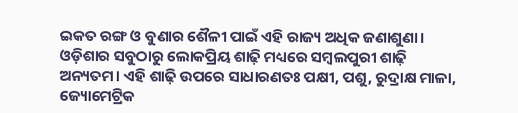ଇକତ ରଙ୍ଗ ଓ ବୁଣାର ଶୈଳୀ ପାଇଁ ଏହି ରାଜ୍ୟ ଅଧିକ ଜଣାଶୁଣା। ଓଡ଼ିଶାର ସବୁଠାରୁ ଲୋକପ୍ରିୟ ଶାଢ଼ି ମଧ୍ୟରେ ସମ୍ବଲପୁରୀ ଶାଢ଼ି ଅନ୍ୟତମ। ଏହି ଶାଢ଼ି ଉପରେ ସାଧାରଣତଃ ପକ୍ଷୀ, ପଶୁ, ରୁଦ୍ରାକ୍ଷ ମାଳା, ଜ୍ୟୋମେଟ୍ରିକ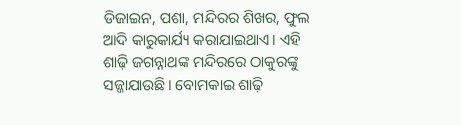ଡିଜାଇନ, ପଶା, ମନ୍ଦିରର ଶିଖର, ଫୁଲ ଆଦି କାରୁକାର୍ଯ୍ୟ କରାଯାଇଥାଏ। ଏହି ଶାଢ଼ି ଜଗନ୍ନାଥଙ୍କ ମନ୍ଦିରରେ ଠାକୁରଙ୍କୁ ସଜ୍ଜାଯାଉଛି। ବୋମକାଇ ଶାଢ଼ି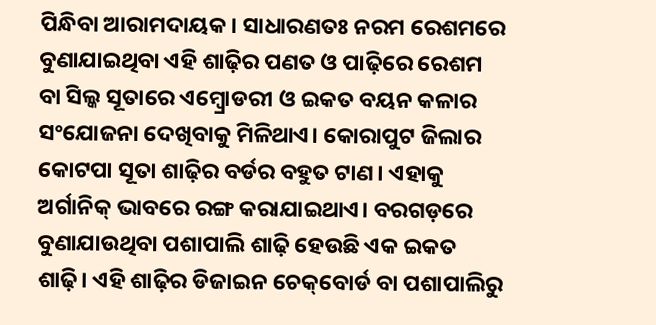ପିନ୍ଧିବା ଆରାମଦାୟକ। ସାଧାରଣତଃ ନରମ ରେଶମରେ ବୁଣାଯାଇଥିବା ଏହି ଶାଢ଼ିର ପଣତ ଓ ପାଢ଼ିରେ ରେଶମ ବା ସିଲ୍କ ସୂତାରେ ଏମ୍ବ୍ରୋଡରୀ ଓ ଇକତ ବୟନ କଳାର ସଂଯୋଜନା ଦେଖିବାକୁ ମିଳିଥାଏ। କୋରାପୁଟ ଜିଲାର କୋଟପା ସୂତା ଶାଢ଼ିର ବର୍ଡର ବହୁତ ଟାଣ। ଏହାକୁ ଅର୍ଗାନିକ୍‌ ଭାବରେ ରଙ୍ଗ କରାଯାଇଥାଏ। ବରଗଡ଼ରେ ବୁଣାଯାଉଥିବା ପଶାପାଲି ଶାଢ଼ି ହେଉଛି ଏକ ଇକତ ଶାଢ଼ି। ଏହି ଶାଢ଼ିର ଡିଜାଇନ ଚେକ୍‌ବୋର୍ଡ ବା ପଶାପାଲିରୁ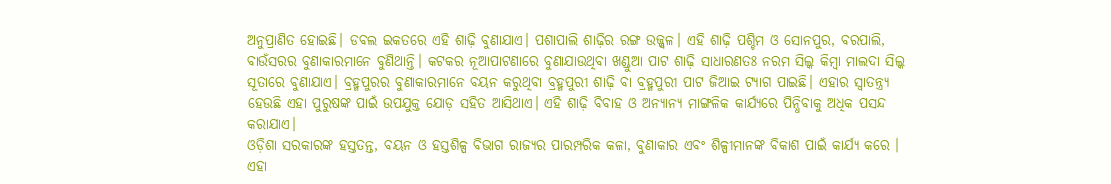ଅନୁପ୍ରାଣିତ ହୋଇଛି। ଡବଲ ଇକତରେ ଏହି ଶାଢ଼ି ବୁଣାଯାଏ। ପଶାପାଲି ଶାଢ଼ିର ରଙ୍ଗ ଉଜ୍ଜ୍ୱଳ। ଏହି ଶାଢ଼ି ପଶ୍ଚିମ ଓ ସୋନପୁର, ବରପାଲି, ବାଉଁସରର ବୁଣାକାରମାନେ ବୁଣିଥାନ୍ତି। କଟକର ନୂଆପାଟଣାରେ ବୁଣାଯାଉଥିବା ଖଣ୍ଡୁଆ ପାଟ ଶାଢ଼ି ସାଧାରଣତଃ ନରମ ସିଲ୍କ କିମ୍ବା ମାଲଦା ସିଲ୍କ ସୂତାରେ ବୁଣାଯାଏ। ବ୍ରହ୍ମପୁରର ବୁଣାକାରମାନେ ବୟନ କରୁଥିବା ବ୍ରହ୍ମପୁରୀ ଶାଢ଼ି ବା ବ୍ରହ୍ମପୁରୀ ପାଟ ଜିଆଇ ଟ୍ୟାଗ ପାଇଛି। ଏହାର ସ୍ବାତନ୍ତ୍ର୍ୟ ହେଉଛି ଏହା ପୁରୁଷଙ୍କ ପାଇଁ ଉପଯୁକ୍ତ ଯୋଡ଼ ସହିତ ଆସିଥାଏ। ଏହି ଶାଢ଼ି ବିବାହ ଓ ଅନ୍ୟାନ୍ୟ ମାଙ୍ଗଳିକ କାର୍ଯ୍ୟରେ ପିନ୍ଧିବାକୁ ଅଧିକ ପସନ୍ଦ କରାଯାଏ।
ଓଡ଼ିଶା ସରକାରଙ୍କ ହସ୍ତତନ୍ତ, ବୟନ ଓ ହସ୍ତଶିଳ୍ପ ବିଭାଗ ରାଜ୍ୟର ପାରମ୍ପରିକ କଳା, ବୁଣାକାର ଏବଂ ଶିଳ୍ପୀମାନଙ୍କ ବିକାଶ ପାଇଁ କାର୍ଯ୍ୟ କରେ । ଏହା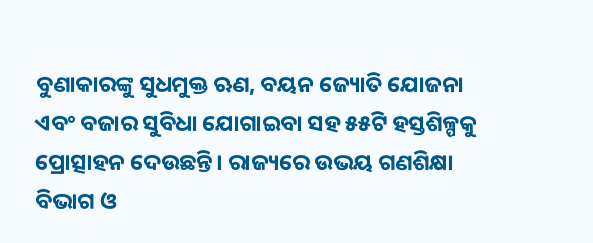ବୁଣାକାରଙ୍କୁ ସୁଧମୁକ୍ତ ଋଣ, ବୟନ ଜ୍ୟୋତି ଯୋଜନା ଏବଂ ବଜାର ସୁବିଧା ଯୋଗାଇବା ସହ ୫୫ଟି ହସ୍ତଶିଳ୍ପକୁ ପ୍ରୋତ୍ସାହନ ଦେଉଛନ୍ତି। ରାଜ୍ୟରେ ଉଭୟ ଗଣଶିକ୍ଷା ବିଭାଗ ଓ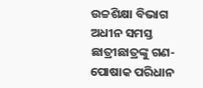ଉଚ୍ଚଶିକ୍ଷା ବିଭାଗ ଅଧୀନ ସମସ୍ତ ଛାତ୍ରୀଛାତ୍ରଙ୍କୁ ଗଣ-ପୋଷାକ ପରିଧାନ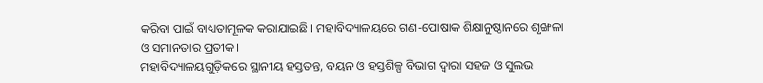କରିବା ପାଇଁ ବାଧ୍ୟତାମୂଳକ କରାଯାଇଛି। ମହାବିଦ୍ୟାଳୟରେ ଗଣ-ପୋଷାକ ଶିକ୍ଷାନୁଷ୍ଠାନରେ ଶୃଙ୍ଖଳା ଓ ସମାନତାର ପ୍ରତୀକ।
ମହାବିଦ୍ୟାଳୟଗୁଡ଼ିକରେ ସ୍ଥାନୀୟ ହସ୍ତତନ୍ତ, ବୟନ ଓ ହସ୍ତଶିଳ୍ପ ବିଭାଗ ଦ୍ୱାରା ସହଜ ଓ ସୁଲଭ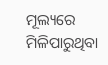ମୂଲ୍ୟରେ ମିଳିପାରୁଥିବା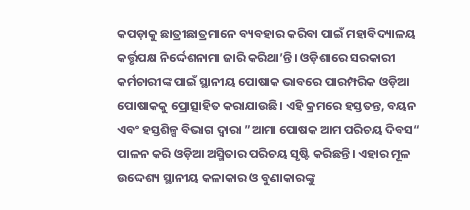କପଡ଼ାକୁ ଛାତ୍ରୀଛାତ୍ରମାନେ ବ୍ୟବହାର କରିବା ପାଇଁ ମହାବିଦ୍ୟାଳୟ କର୍ତ୍ତୃପକ୍ଷ ନିର୍ଦ୍ଦେଶନାମା ଜାରି କରିଥା’ନ୍ତି। ଓଡ଼ିଶାରେ ସରକାରୀ କର୍ମଚାରୀଙ୍କ ପାଇଁ ସ୍ଥାନୀୟ ପୋଷାକ ଭାବରେ ପାରମ୍ପରିକ ଓଡ଼ିଆ ପୋଷାକକୁ ପ୍ରୋତ୍ସାହିତ କରାଯାଉଛି। ଏହି କ୍ରମରେ ହସ୍ତତନ୍ତ, ବୟନ ଏବଂ ହସ୍ତଶିଳ୍ପ ବିଭାଗ ଦ୍ୱାରା ”ଆମା ପୋଷକ ଆମ ପରିଚୟ ଦିବସ“ ପାଳନ କରି ଓଡ଼ିଆ ଅସ୍ମିତାର ପରିଚୟ ସୃଷ୍ଟି କରିଛନ୍ତି। ଏହାର ମୂଳ ଉଦ୍ଦେଶ୍ୟ ସ୍ଥାନୀୟ କଳାକାର ଓ ବୁଣାକାରଙ୍କୁ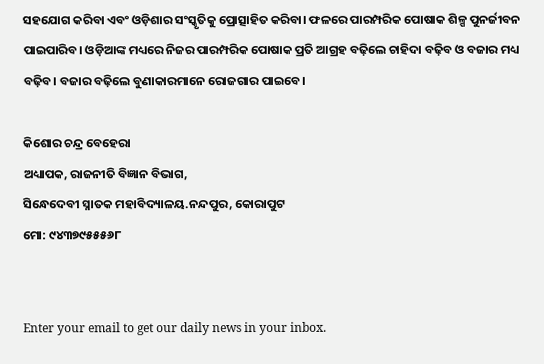ସହଯୋଗ କରିବା ଏବଂ ଓଡ଼ିଶାର ସଂସ୍କୃତିକୁ ପ୍ରୋତ୍ସାହିତ କରିବା। ଫଳରେ ପାରମ୍ପରିକ ପୋଷାକ ଶିଳ୍ପ ପୁନର୍ଜୀବନ ପାଇପାରିବ। ଓଡ଼ିଆଙ୍କ ମଧ୍ୟରେ ନିଜର ପାରମ୍ପରିକ ପୋଷାକ ପ୍ରତି ଆଗ୍ରହ ବଢ଼ିଲେ ଚାହିଦା ବଢ଼ିବ ଓ ବଜାର ମଧ୍ୟ ବଢ଼ିବ। ବଜାର ବଢ଼ିଲେ ବୁଣାକାରମାନେ ରୋଜଗାର ପାଇବେ।

କିଶୋର ଚନ୍ଦ୍ର ବେହେରା
ଅଧ୍ୟାପକ, ରାଜନୀତି ବିଜ୍ଞାନ ବିଭାଗ,
ସିନ୍ଧେଦେବୀ ସ୍ନାତକ ମହାବିଦ୍ୟାଳୟ.ନନ୍ଦପୁର, କୋରାପୁଟ
ମୋ: ୯୪୩୭୯୫୫୫୬୮


Enter your email to get our daily news in your inbox.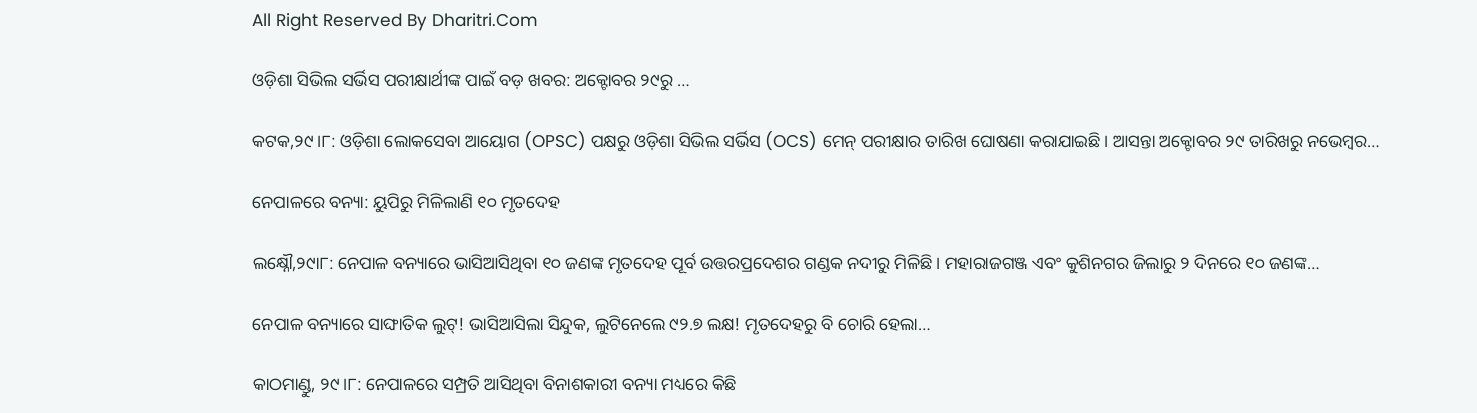All Right Reserved By Dharitri.Com

ଓଡ଼ିଶା ସିଭିଲ ସର୍ଭିସ ପରୀକ୍ଷାର୍ଥୀଙ୍କ ପାଇଁ ବଡ଼ ଖବର: ଅକ୍ଟୋବର ୨୯ରୁ …

କଟକ,୨୯।୮: ଓଡ଼ିଶା ଲୋକସେବା ଆୟୋଗ (OPSC) ପକ୍ଷରୁ ଓଡ଼ିଶା ସିଭିଲ ସର୍ଭିସ (OCS) ମେନ୍ ପରୀକ୍ଷାର ତାରିଖ ଘୋଷଣା କରାଯାଇଛି। ଆସନ୍ତା ଅକ୍ଟୋବର ୨୯ ତାରିଖରୁ ନଭେମ୍ବର…

ନେପାଳରେ ବନ୍ୟା: ୟୁପିରୁ ମିଳିଲାଣି ୧୦ ମୃତଦେହ

ଲକ୍ଷ୍ନୌ,୨୯ା୮: ନେପାଳ ବନ୍ୟାରେ ଭାସିଆସିଥିବା ୧୦ ଜଣଙ୍କ ମୃତଦେହ ପୂର୍ବ ଉତ୍ତରପ୍ରଦେଶର ଗଣ୍ଡକ ନଦୀରୁ ମିଳିଛି। ମହାରାଜଗଞ୍ଜ ଏବଂ କୁଶିନଗର ଜିଲାରୁ ୨ ଦିନରେ ୧୦ ଜଣଙ୍କ…

ନେପାଳ ବନ୍ୟାରେ ସାଙ୍ଘାତିକ ଲୁଟ୍! ଭାସିଆସିଲା ସିନ୍ଦୁକ, ଲୁଟିନେଲେ ୯୨.୭ ଲକ୍ଷ! ମୃତଦେହରୁ ବି ଚୋରି ହେଲା…

କାଠମାଣ୍ଡୁ, ୨୯।୮: ନେପାଳରେ ସମ୍ପ୍ରତି ଆସିଥିବା ବିନାଶକାରୀ ବନ୍ୟା ମଧ୍ୟରେ କିଛି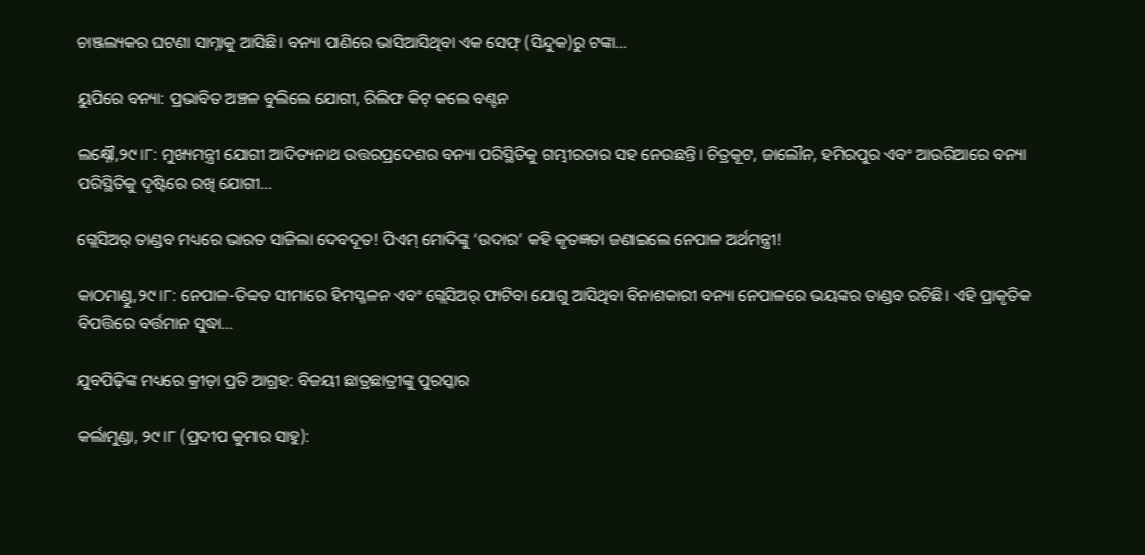ଚାଞ୍ଜଲ୍ୟକର ଘଟଣା ସାମ୍ନାକୁ ଆସିଛି। ବନ୍ୟା ପାଣିରେ ଭାସିଆସିଥିବା ଏକ ସେଫ୍‌ (ସିନ୍ଦୁକ)ରୁ ଟଙ୍କା…

ୟୁପିରେ ବନ୍ୟା: ପ୍ରଭାବିତ ଅଞ୍ଚଳ ବୁଲିଲେ ଯୋଗୀ, ରିଲିଫ କିଟ୍‌ କଲେ ବଣ୍ଟନ

ଲକ୍ଷ୍ନୌ,୨୯।୮: ମୁଖ୍ୟମନ୍ତ୍ରୀ ଯୋଗୀ ଆଦିତ୍ୟନାଥ ଉତ୍ତରପ୍ରଦେଶର ବନ୍ୟା ପରିସ୍ଥିତିକୁ ଗମ୍ଭୀରତାର ସହ ନେଉଛନ୍ତି। ଚିତ୍ରକୂଟ, ଜାଲୌନ, ହମିରପୁର ଏବଂ ଆଉରିଆରେ ବନ୍ୟା ପରିସ୍ଥିତିକୁ ଦୃଷ୍ଟିରେ ରଖି ଯୋଗୀ…

ଗ୍ଲେସିଅର୍ ତାଣ୍ଡବ ମଧ୍ୟରେ ଭାରତ ସାଜିଲା ଦେବଦୂତ! ପିଏମ୍ ମୋଦିଙ୍କୁ ‘ଉଦାର’ କହି କୃତଜ୍ଞତା ଜଣାଇଲେ ନେପାଳ ଅର୍ଥମନ୍ତ୍ରୀ!

କାଠମାଣ୍ଡୁ,୨୯।୮: ନେପାଳ-ତିବ୍ବତ ସୀମାରେ ହିମସ୍ଖଳନ ଏବଂ ଗ୍ଲେସିଅର୍ ଫାଟିବା ଯୋଗୁ ଆସିଥିବା ବିନାଶକାରୀ ବନ୍ୟା ନେପାଳରେ ଭୟଙ୍କର ତାଣ୍ଡବ ରଚିଛି। ଏହି ପ୍ରାକୃତିକ ବିପତ୍ତିରେ ବର୍ତ୍ତମାନ ସୁଦ୍ଧା…

ଯୁବପିଢ଼ିଙ୍କ ମଧ୍ୟରେ କ୍ରୀଡ଼ା ପ୍ରତି ଆଗ୍ରହ: ବିଜୟୀ ଛାତ୍ରଛାତ୍ରୀଙ୍କୁ ପୁରସ୍କାର

କର୍ଲାମୁଣ୍ଡା, ୨୯।୮ (ପ୍ରଦୀପ କୁମାର ସାହୁ):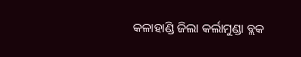କଳାହାଣ୍ଡି ଜିଲା କର୍ଲାମୁଣ୍ଡା ବ୍ଲକ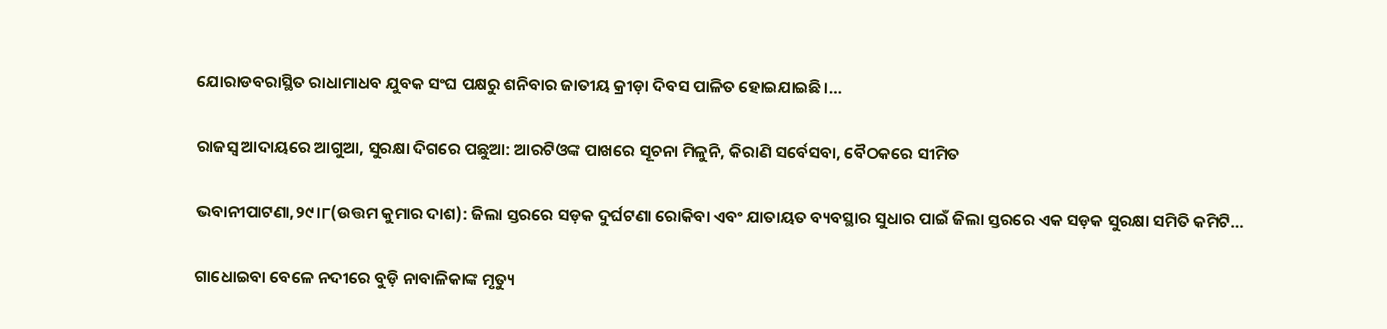ଯୋରାଡବରାସ୍ଥିତ ରାଧାମାଧବ ଯୁବକ ସଂଘ ପକ୍ଷରୁ ଶନିବାର ଜାତୀୟ କ୍ରୀଡ଼ା ଦିବସ ପାଳିତ ହୋଇଯାଇଛି।…

ରାଜସ୍ବ ଆଦାୟରେ ଆଗୁଆ, ସୁରକ୍ଷା ଦିଗରେ ପଛୁଆ: ଆରଟିଓଙ୍କ ପାଖରେ ସୂଚନା ମିଳୁନି, କିରାଣି ସର୍ବେସବା, ବୈଠକରେ ସୀମିତ

ଭବାନୀପାଟଣା,୨୯।୮(ଉତ୍ତମ କୁମାର ଦାଶ): ଜିଲା ସ୍ତରରେ ସଡ଼କ ଦୁର୍ଘଟଣା ରୋକିବା ଏବଂ ଯାତାୟତ ବ୍ୟବସ୍ଥାର ସୁଧାର ପାଇଁ ଜିଲା ସ୍ତରରେ ଏକ ସଡ଼କ ସୁରକ୍ଷା ସମିତି କମିଟି…

ଗାଧୋଇବା ବେଳେ ନଦୀରେ ବୁଡ଼ି ନାବାଳିକାଙ୍କ ମୃତ୍ୟୁ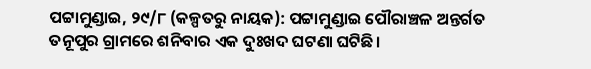ପଟ୍ଟାମୁଣ୍ଡାଇ, ୨୯/୮ (କଳ୍ପତରୁ ନାୟକ): ପଟ୍ଟାମୁଣ୍ଡାଇ ପୌରାଞ୍ଚଳ ଅନ୍ତର୍ଗତ ତନୂପୁର ଗ୍ରାମରେ ଶନିବାର ଏକ ଦୁଃଖଦ ଘଟଣା ଘଟିଛି।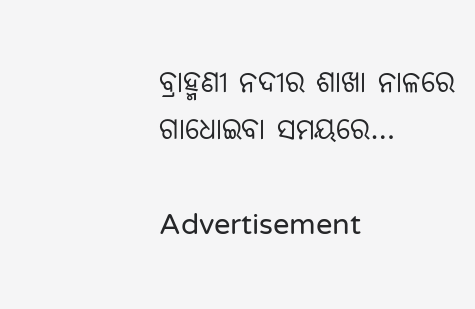ବ୍ରାହ୍ମଣୀ ନଦୀର ଶାଖା ନାଳରେ ଗାଧୋଇବା ସମୟରେ…

Advertisement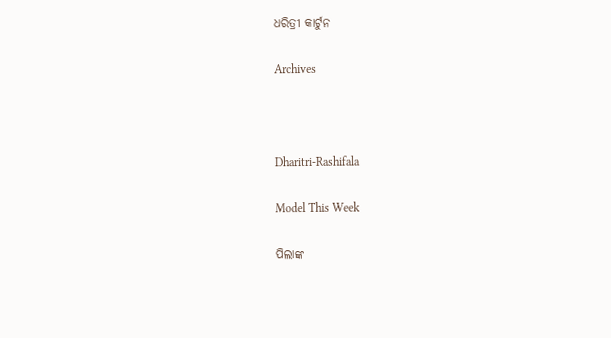ଧରିତ୍ରୀ କାର୍ଟୁନ

Archives



Dharitri-Rashifala

Model This Week

ପିଲାଙ୍କ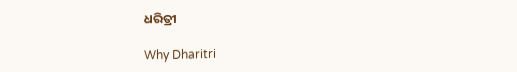ଧରିତ୍ରୀ

Why Dharitri